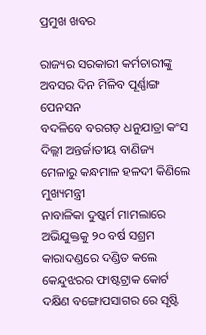ପ୍ରମୁଖ ଖବର

ରାଜ୍ୟର ସରକାରୀ କର୍ମଚାରୀଙ୍କୁ ଅବସର ଦିନ ମିଳିବ ପୂର୍ଣ୍ଣାଙ୍ଗ ପେନସନ
ବଦଳିବେ ବରଗଡ଼ ଧନୁଯାତ୍ରା କଂସ
ଦିଲ୍ଲୀ ଅନ୍ତର୍ଜାତୀୟ ବାଣିଜ୍ୟ ମେଳାରୁ କନ୍ଧମାଳ ହଳଦୀ କିଣିଲେ ମୁଖ୍ୟମନ୍ତ୍ରୀ
ନାବାଳିକା ଦୁଷ୍କର୍ମ ମାମଲାରେ ଅଭିଯୁକ୍ତକୁ ୨୦ ବର୍ଷ ସଶ୍ରମ କାରାଦଣ୍ଡରେ ଦଣ୍ଡିତ କଲେ କେନ୍ଦୁଝରର ଫାଷ୍ଟଟ୍ରାକ କୋର୍ଟ
ଦକ୍ଷିଣ ବଙ୍ଗୋପସାଗର ରେ ସୃଷ୍ଟି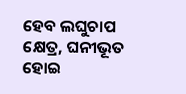ହେବ ଲଘୁଚାପ କ୍ଷେତ୍ର, ଘନୀଭୂତ ହୋଇ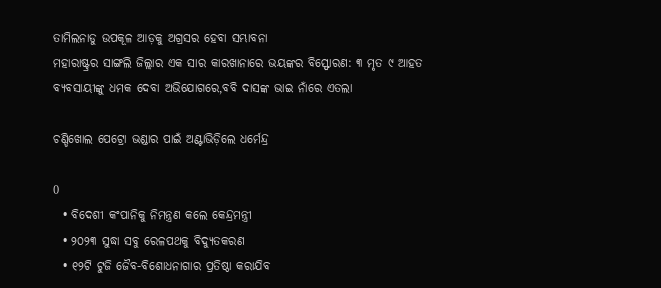ତାମିଲନାଡୁ ଉପକୂଳ ଆଡ଼କୁ ଅଗ୍ରସର ହେବା ସମ୍ଭାବନା
ମହାରାଷ୍ଟ୍ରର ସାଙ୍ଗଲି ଜିଲ୍ଲାର ଏକ ସାର କାରଖାନାରେ ଭୟଙ୍କର ବିସ୍ଫୋରଣ: ୩ ମୃତ ୯ ଆହତ
ବ୍ୟବସାୟୀଙ୍କୁ ଧମକ ଦେବା ଅଭିଯୋଗରେ,ବବି ଦାସଙ୍କ ଭାଇ ନାଁରେ ଏତଲା

ଚଣ୍ଡିଖୋଲ ପେଟ୍ରୋ ଭଣ୍ଡାର ପାଇଁ ଅଣ୍ଟାଭିଡ଼ିଲେ ଧର୍ମେନ୍ଦ୍ର

0
  • ବିଦେଶୀ କଂପାନିକୁ ନିମନ୍ତ୍ରଣ କଲେ କେନ୍ଦ୍ରମନ୍ତ୍ରୀ
  • ୨୦୨୩ ସୁଦ୍ଧା ସବୁ ରେଳପଥକୁ ବିଦ୍ୟୁତକରଣ
  • ୧୨ଟି ଟୁଜି ଜୈବ-ବିଶୋଧନାଗାର ପ୍ରତିଷ୍ଠା କରାଯିବ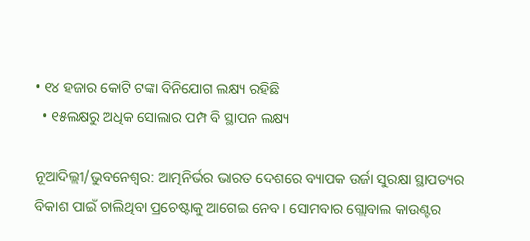• ୧୪ ହଜାର କୋଟି ଟଙ୍କା ବିନିଯୋଗ ଲକ୍ଷ୍ୟ ରହିଛି
  • ୧୫ଲକ୍ଷରୁ ଅଧିକ ସୋଲାର ପମ୍ପ ବି ସ୍ଥାପନ ଲକ୍ଷ୍ୟ

ନୂଆଦିଲ୍ଲୀ/ଭୁବନେଶ୍ୱର: ଆତ୍ମନିର୍ଭର ଭାରତ ଦେଶରେ ବ୍ୟାପକ ଉର୍ଜା ସୁରକ୍ଷା ସ୍ଥାପତ୍ୟର ବିକାଶ ପାଇଁ ଚାଲିଥିବା ପ୍ରଚେଷ୍ଟାକୁ ଆଗେଇ ନେବ। ସୋମବାର ଗ୍ଲୋବାଲ କାଉଣ୍ଟର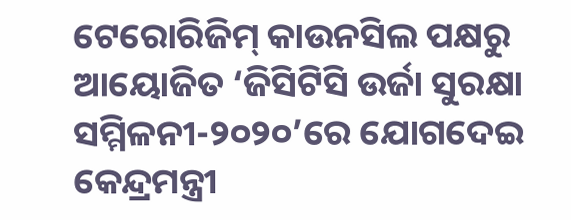ଟେରୋରିଜିମ୍ କାଉନସିଲ ପକ୍ଷରୁ
ଆୟୋଜିତ ‘ଜିସିଟିସି ଉର୍ଜା ସୁରକ୍ଷା ସମ୍ମିଳନୀ-୨୦୨୦’ରେ ଯୋଗଦେଇ କେନ୍ଦ୍ରମନ୍ତ୍ରୀ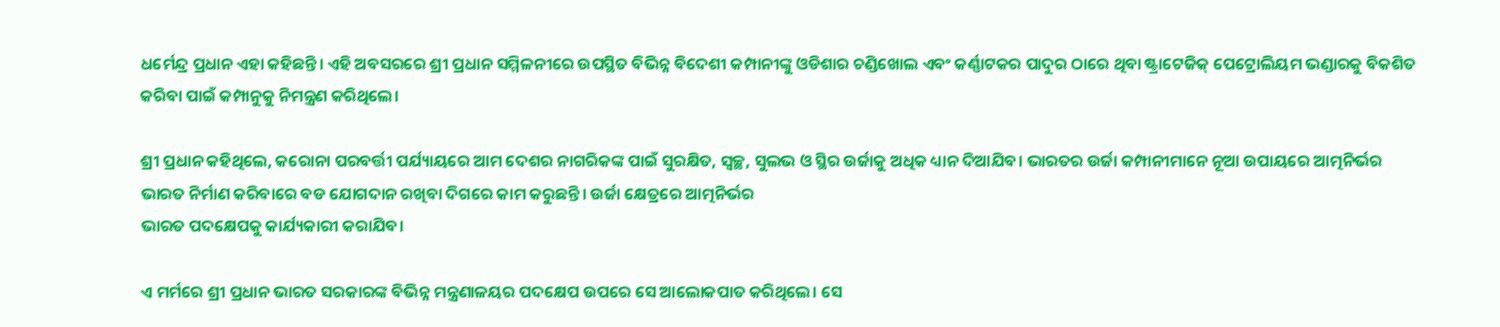ଧର୍ମେନ୍ଦ୍ର ପ୍ରଧାନ ଏହା କହିଛନ୍ତି। ଏହି ଅବସରରେ ଶ୍ରୀ ପ୍ରଧାନ ସମ୍ମିଳନୀରେ ଉପସ୍ଥିତ ବିଭିନ୍ନ ବିଦେଶୀ କମ୍ପାନୀଙ୍କୁ ଓଡିଶାର ଚଣ୍ଡିଖୋଲ ଏବଂ କର୍ଣ୍ଣାଟକର ପାଦୁର ଠାରେ ଥିବା ଷ୍ଟ୍ରାଟେଜିକ୍ ପେଟ୍ରୋଲିୟମ ଭଣ୍ଡାରକୁ ବିକଶିତ କରିବା ପାଇଁ କମ୍ପାନୁକୁ ନିମନ୍ତ୍ରଣ କରିଥିଲେ।

ଶ୍ରୀ ପ୍ରଧାନ କହିଥିଲେ, କରୋନା ପରବର୍ତ୍ତୀ ପର୍ଯ୍ୟାୟରେ ଆମ ଦେଶର ନାଗରିକଙ୍କ ପାଇଁ ସୁରକ୍ଷିତ, ସ୍ୱଚ୍ଛ, ସୁଲଭ ଓ ସ୍ଥିର ଉର୍ଜାକୁ ଅଧିକ ଧ୍ୟାନ ଦିଆଯିବ। ଭାରତର ଉର୍ଜା କମ୍ପାନୀମାନେ ନୂଆ ଉପାୟରେ ଆତ୍ମନିର୍ଭର ଭାରତ ନିର୍ମାଣ କରିବାରେ ବଡ ଯୋଗଦାନ ରଖିବା ଦିଗରେ କାମ କରୁଛନ୍ତି। ଉର୍ଜା କ୍ଷେତ୍ରରେ ଆତ୍ମନିର୍ଭର
ଭାରତ ପଦକ୍ଷେପକୁ କାର୍ଯ୍ୟକାରୀ କରାଯିବ।

ଏ ମର୍ମରେ ଶ୍ରୀ ପ୍ରଧାନ ଭାରତ ସରକାରଙ୍କ ବିଭିନ୍ନ ମନ୍ତ୍ରଣାଳୟର ପଦକ୍ଷେପ ଉପରେ ସେ ଆଲୋକପାତ କରିଥିଲେ। ସେ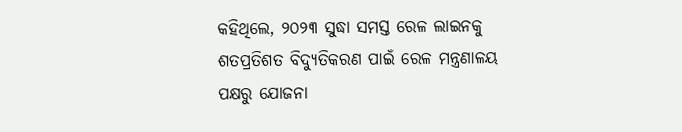କହିଥିଲେ, ୨୦୨୩ ସୁଦ୍ଧା ସମସ୍ତ ରେଳ ଲାଇନକୁ ଶତପ୍ରତିଶତ ବିଦ୍ୟୁତିକରଣ ପାଇଁ ରେଳ ମନ୍ତ୍ରଣାଳୟ ପକ୍ଷରୁ ଯୋଜନା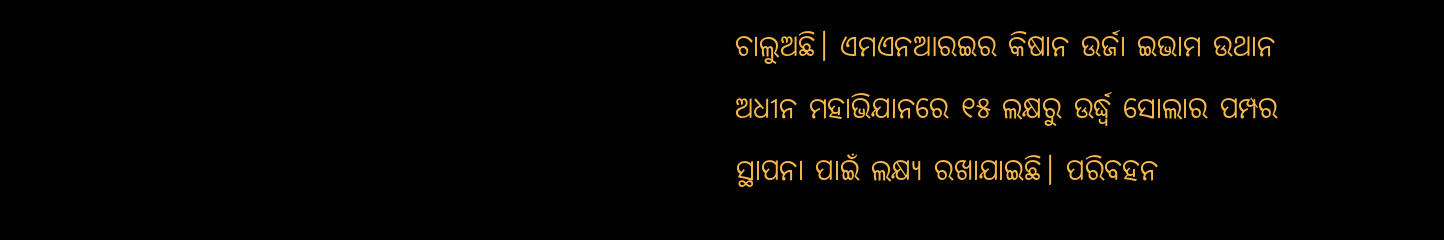ଚାଲୁଅଛି। ଏମଏନଆରଇର କିଷାନ ଉର୍ଜା ଇଭାମ ଉଥାନ ଅଧୀନ ମହାଭିଯାନରେ ୧୫ ଲକ୍ଷରୁ ଉର୍ଦ୍ଧ୍ୱ ସୋଲାର ପମ୍ପର ସ୍ଥାପନା ପାଇଁ ଲକ୍ଷ୍ୟ ରଖାଯାଇଛି। ପରିବହନ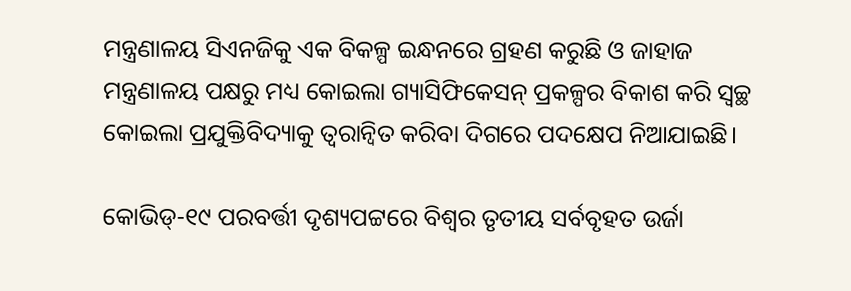ମନ୍ତ୍ରଣାଳୟ ସିଏନଜିକୁ ଏକ ବିକଳ୍ପ ଇନ୍ଧନରେ ଗ୍ରହଣ କରୁଛି ଓ ଜାହାଜ ମନ୍ତ୍ରଣାଳୟ ପକ୍ଷରୁ ମଧ୍ୟ କୋଇଲା ଗ୍ୟାସିଫିକେସନ୍ ପ୍ରକଳ୍ପର ବିକାଶ କରି ସ୍ୱଚ୍ଛ କୋଇଲା ପ୍ରଯୁକ୍ତିବିଦ୍ୟାକୁ ତ୍ୱରାନ୍ୱିତ କରିବା ଦିଗରେ ପଦକ୍ଷେପ ନିଆଯାଇଛି।

କୋଭିଡ୍‌-୧୯ ପରବର୍ତ୍ତୀ ଦୃଶ୍ୟପଟ୍ଟରେ ବିଶ୍ୱର ତୃତୀୟ ସର୍ବବୃହତ ଉର୍ଜା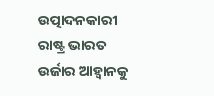ଉତ୍ପାଦନକାରୀ ରାଷ୍ଟ୍ର ଭାରତ ଉର୍ଜାର ଆହ୍ୱାନକୁ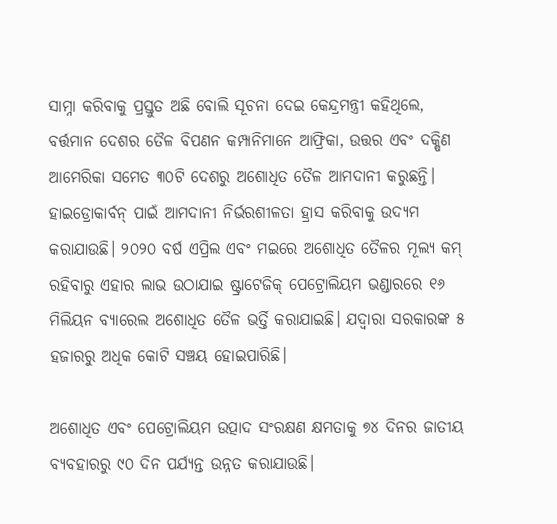ସାମ୍ନା କରିବାକୁ ପ୍ରସ୍ତୁତ ଅଛି ବୋଲି ସୂଚନା ଦେଇ କେନ୍ଦ୍ରମନ୍ତ୍ରୀ କହିଥିଲେ, ବର୍ତ୍ତମାନ ଦେଶର ତୈଳ ବିପଣନ କମ୍ପାନିମାନେ ଆଫ୍ରିକା, ଉତ୍ତର ଏବଂ ଦକ୍ଷିଣ ଆମେରିକା ସମେତ ୩୦ଟି ଦେଶରୁ ଅଶୋଧିତ ତୈଳ ଆମଦାନୀ କରୁଛନ୍ତି। ହାଇଡ୍ରୋକାର୍ବନ୍ ପାଇଁ ଆମଦାନୀ ନିର୍ଭରଶୀଳତା ହ୍ରାସ କରିବାକୁ ଉଦ୍ୟମ କରାଯାଉଛି। ୨୦୨୦ ବର୍ଷ ଏପ୍ରିଲ ଏବଂ ମଇରେ ଅଶୋଧିତ ତୈଳର ମୂଲ୍ୟ କମ୍ ରହିବାରୁ ଏହାର ଲାଭ ଉଠାଯାଇ ଷ୍ଟ୍ରାଟେଜିକ୍ ପେଟ୍ରୋଲିୟମ ଭଣ୍ଡାରରେ ୧୬ ମିଲିୟନ ବ୍ୟାରେଲ ଅଶୋଧିତ ତୈଳ ଭର୍ତ୍ତି କରାଯାଇଛି। ଯଦ୍ୱାରା ସରକାରଙ୍କ ୫ ହଜାରରୁ ଅଧିକ କୋଟି ସଞ୍ଚୟ ହୋଇପାରିଛି।

ଅଶୋଧିତ ଏବଂ ପେଟ୍ରୋଲିୟମ ଉତ୍ପାଦ ସଂରକ୍ଷଣ କ୍ଷମତାକୁ ୭୪ ଦିନର ଜାତୀୟ ବ୍ୟବହାରରୁ ୯୦ ଦିନ ପର୍ଯ୍ୟନ୍ତ ଉନ୍ନତ କରାଯାଉଛି।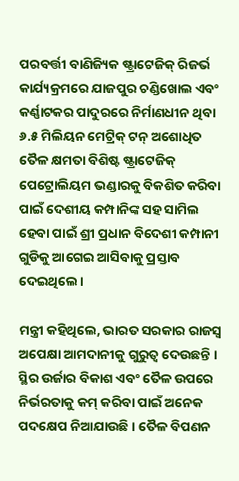ପରବର୍ତ୍ତୀ ବାଣିଜ୍ୟିକ ଷ୍ଟ୍ରାଟେଜିକ୍ ରିଜର୍ଭ କାର୍ଯ୍ୟକ୍ରମରେ ଯାଜପୁର ଚଣ୍ଡିଖୋଲ ଏବଂ କର୍ଣ୍ଣାଟକର ପାଦୁରରେ ନିର୍ମାଣଧୀନ ଥିବା ୬.୫ ମିଲିୟନ ମେଟ୍ରିକ୍ ଟନ୍ ଅଶୋଧିତ ତୈଳ କ୍ଷମତା ବିଶିଷ୍ଟ ଷ୍ଟ୍ରାଟେଜିକ୍ ପେଟ୍ରୋଲିୟମ ଭଣ୍ଡାରକୁ ବିକଶିତ କରିବା ପାଇଁ ଦେଶୀୟ କମ୍ପାନିଙ୍କ ସହ ସାମିଲ ହେବା ପାଇଁ ଶ୍ରୀ ପ୍ରଧାନ ବିଦେଶୀ କମ୍ପାନୀ ଗୁଡିକୁ ଆଗେଇ ଆସିବାକୁ ପ୍ରସ୍ତାବ ଦେଇଥିଲେ।

ମନ୍ତ୍ରୀ କହିଥିଲେ, ଭାରତ ସରକାର ରାଜସ୍ୱ ଅପେକ୍ଷା ଆମଦାନୀକୁ ଗୁରୁତ୍ୱ ଦେଉଛନ୍ତି । ସ୍ଥିର ଉର୍ଜାର ବିକାଶ ଏବଂ ତୈଳ ଉପରେ ନିର୍ଭରତାକୁ କମ୍ କରିବା ପାଇଁ ଅନେକ ପଦକ୍ଷେପ ନିଆଯାଉଛି । ତୈଳ ବିପଣନ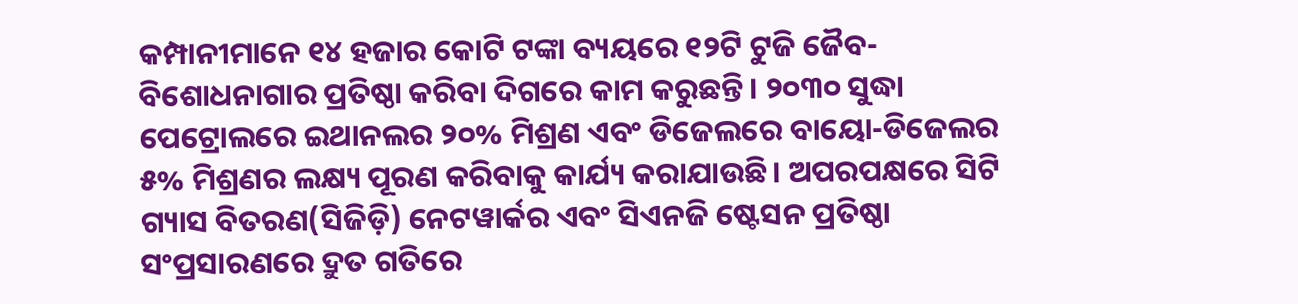କମ୍ପାନୀମାନେ ୧୪ ହଜାର କୋଟି ଟଙ୍କା ବ୍ୟୟରେ ୧୨ଟି ଟୁଜି ଜୈବ-ବିଶୋଧନାଗାର ପ୍ରତିଷ୍ଠା କରିବା ଦିଗରେ କାମ କରୁଛନ୍ତି। ୨୦୩୦ ସୁଦ୍ଧା ପେଟ୍ରୋଲରେ ଇଥାନଲର ୨୦% ମିଶ୍ରଣ ଏବଂ ଡିଜେଲରେ ବାୟୋ-ଡିଜେଲର ୫% ମିଶ୍ରଣର ଲକ୍ଷ୍ୟ ପୂରଣ କରିବାକୁ କାର୍ଯ୍ୟ କରାଯାଉଛି। ଅପରପକ୍ଷରେ ସିଟି ଗ୍ୟାସ ବିତରଣ(ସିଜିଡ଼ି) ନେଟୱାର୍କର ଏବଂ ସିଏନଜି ଷ୍ଟେସନ ପ୍ରତିଷ୍ଠା ସଂପ୍ରସାରଣରେ ଦ୍ରୁତ ଗତିରେ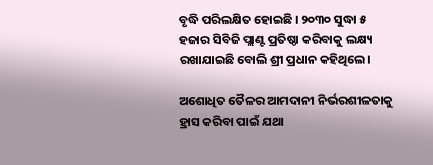ବୃଦ୍ଧି ପରିଲକ୍ଷିତ ହୋଇଛି । ୨୦୩୦ ସୁଦ୍ଧା ୫ ହଜାର ସିବିଜି ପ୍ଲାଣ୍ଟ ପ୍ରତିଷ୍ଠା କରିବାକୁ ଲକ୍ଷ୍ୟ ରଖାଯାଇଛି ବୋଲି ଶ୍ରୀ ପ୍ରଧାନ କହିଥିଲେ।

ଅଶୋଧିତ ତୈଳର ଆମଦାନୀ ନିର୍ଭରଶୀଳତାକୁ ହ୍ରାସ କରିବା ପାଇଁ ଯଥା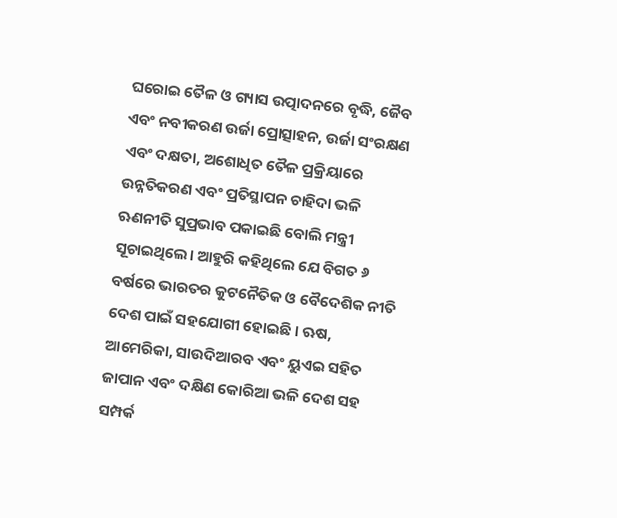ଘରୋଇ ତୈଳ ଓ ଗ୍ୟାସ ଉତ୍ପାଦନରେ ବୃଦ୍ଧି, ଜୈବ ଏବଂ ନବୀକରଣ ଉର୍ଜା ପ୍ରୋତ୍ସାହନ, ଉର୍ଜା ସଂରକ୍ଷଣ ଏବଂ ଦକ୍ଷତା, ଅଶୋଧିତ ତୈଳ ପ୍ରକ୍ରିୟାରେ ଉନ୍ନତିକରଣ ଏବଂ ପ୍ରତିସ୍ଥାପନ ଚାହିଦା ଭଳି ଋଣନୀତି ସୁପ୍ରଭାବ ପକାଇଛି ବୋଲି ମନ୍ତ୍ରୀ ସୂଚାଇଥିଲେ। ଆହୁରି କହିଥିଲେ ଯେ ବିଗତ ୬ ବର୍ଷରେ ଭାରତର କୁଟନୈତିକ ଓ ବୈଦେଶିକ ନୀତି ଦେଶ ପାଇଁ ସହଯୋଗୀ ହୋଇଛି । ଋଷ, ଆମେରିକା, ସାଉଦିଆରବ ଏବଂ ୟୁଏଇ ସହିତ ଜାପାନ ଏବଂ ଦକ୍ଷିଣ କୋରିଆ ଭଳି ଦେଶ ସହ ସମ୍ପର୍କ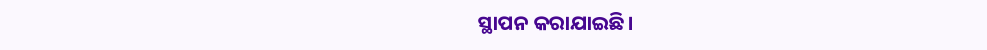ସ୍ଥାପନ କରାଯାଇଛି।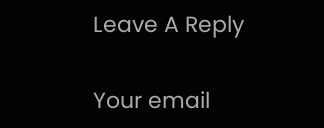Leave A Reply

Your email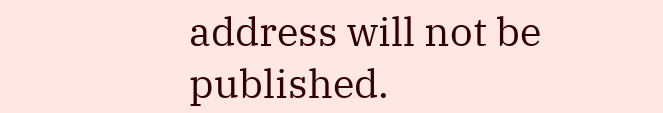address will not be published.